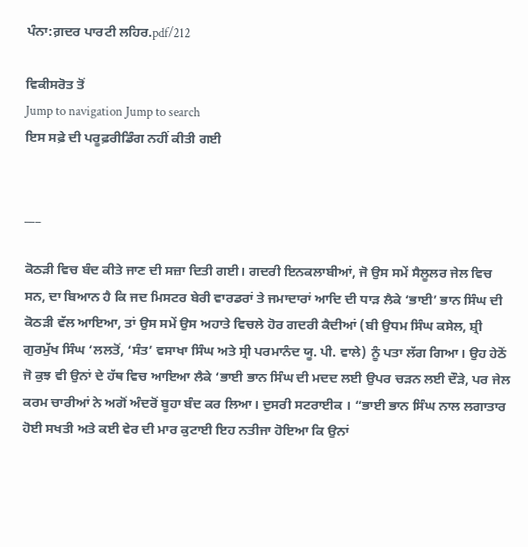ਪੰਨਾ:ਗ਼ਦਰ ਪਾਰਟੀ ਲਹਿਰ.pdf/212

ਵਿਕੀਸਰੋਤ ਤੋਂ
Jump to navigation Jump to search
ਇਸ ਸਫ਼ੇ ਦੀ ਪਰੂਫ਼ਰੀਡਿੰਗ ਨਹੀਂ ਕੀਤੀ ਗਈ


___

ਕੋਠੜੀ ਵਿਚ ਬੰਦ ਕੀਤੇ ਜਾਣ ਦੀ ਸਜ਼ਾ ਦਿਤੀ ਗਈ। ਗਦਰੀ ਇਨਕਲਾਬੀਆਂ, ਜੋ ਉਸ ਸਮੇਂ ਸੈਲੂਲਰ ਜੇਲ ਵਿਚ ਸਨ, ਦਾ ਬਿਆਨ ਹੈ ਕਿ ਜਦ ਮਿਸਟਰ ਬੇਰੀ ਵਾਰਡਰਾਂ ਤੇ ਜਮਾਦਾਰਾਂ ਆਦਿ ਦੀ ਧਾੜ ਲੈਕੇ ‘ਭਾਈ’ ਭਾਨ ਸਿੰਘ ਦੀ ਕੋਠੜੀ ਵੱਲ ਆਇਆ, ਤਾਂ ਉਸ ਸਮੇਂ ਉਸ ਅਹਾਤੇ ਵਿਚਲੇ ਹੋਰ ਗਦਰੀ ਕੈਦੀਆਂ (ਬੀ ਉਧਮ ਸਿੰਘ ਕਸੇਲ, ਸ਼੍ਰੀ ਗੁਰਮੁੱਖ ਸਿੰਘ ‘ਲਲਤੋਂ, ‘ਸੰਤ’ ਵਸਾਖਾ ਸਿੰਘ ਅਤੇ ਸ੍ਰੀ ਪਰਮਾਨੰਦ ਯੂ. ਪੀ. ਵਾਲੇ) ਨੂੰ ਪਤਾ ਲੱਗ ਗਿਆ। ਉਹ ਹੇਠੋਂ ਜੋ ਕੁਝ ਵੀ ਉਨਾਂ ਦੇ ਹੱਥ ਵਿਚ ਆਇਆ ਲੈਕੇ ‘ਭਾਈ ਭਾਨ ਸਿੰਘ ਦੀ ਮਦਦ ਲਈ ਉਪਰ ਚੜਨ ਲਈ ਦੌੜੇ, ਪਰ ਜੇਲ ਕਰਮ ਚਾਰੀਆਂ ਨੇ ਅਗੋਂ ਅੰਦਰੋਂ ਬੂਹਾ ਬੰਦ ਕਰ ਲਿਆ। ਦੁਸਰੀ ਸਟਰਾਈਕ । “ਭਾਈ ਭਾਨ ਸਿੰਘ ਨਾਲ ਲਗਾਤਾਰ ਹੋਈ ਸਖਤੀ ਅਤੇ ਕਈ ਵੇਰ ਦੀ ਮਾਰ ਕੁਟਾਈ ਇਹ ਨਤੀਜਾ ਹੋਇਆ ਕਿ ਉਨਾਂ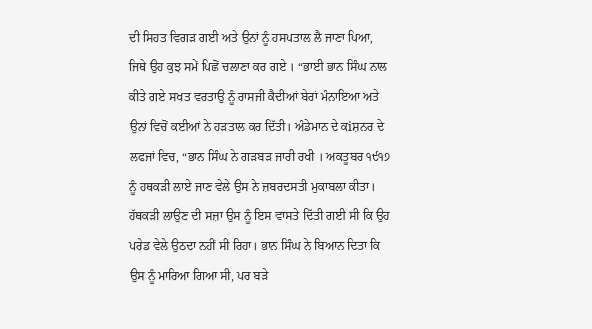ਦੀ ਸਿਹਤ ਵਿਗੜ ਗਈ ਅਤੇ ਉਨਾਂ ਨੂੰ ਹਸਪਤਾਲ ਲੈ ਜਾਣਾ ਪਿਆ, ਜਿਥੇ ਉਹ ਕੁਝ ਸਮੇਂ ਪਿਛੋਂ ਚਲਾਣਾ ਕਰ ਗਏ । “ਭਾਈ ਭਾਨ ਸਿੰਘ ਨਾਲ ਕੀਤੇ ਗਏ ਸਖਤ ਵਰਤਾਉ ਨੂੰ ਰਾਸਜੀ ਕੈਦੀਆਂ ਬੇਰਾਂ ਮੰਨਾਇਆ ਅਤੇ ਉਨਾਂ ਵਿਚੋਂ ਕਈਆਂ ਨੇ ਹੜਤਾਲ ਕਰ ਦਿੱਤੀ। ਅੰਡੇਮਾਨ ਦੇ ਕiਸ਼ਨਰ ਦੇ ਲਫਜਾਂ ਵਿਚ, “ਭਾਨ ਸਿੰਘ ਨੇ ਗੜਬੜ ਜਾਰੀ ਰਖੀ । ਅਕਤੂਬਰ ੧੯੧੭ ਨੂੰ ਹਥਕੜੀ ਲਾਏ ਜਾਣ ਵੇਲੇ ਉਸ ਨੇ ਜ਼ਬਰਦਸਤੀ ਮੁਕਾਬਲਾ ਕੀਤਾ। ਹੱਥਕੜੀ ਲਾਉਣ ਦੀ ਸਜ਼ਾ ਉਸ ਨੂੰ ਇਸ ਵਾਸਤੇ ਦਿੱਤੀ ਗਈ ਸੀ ਕਿ ਉਹ ਪਰੇਡ ਵੇਲੇ ਉਠਦਾ ਨਹੀਂ ਸੀ ਰਿਹਾ। ਭਾਨ ਸਿੰਘ ਨੇ ਬਿਆਨ ਦਿਤਾ ਕਿ ਉਸ ਨੂੰ ਮਾਰਿਆ ਗਿਆ ਸੀ, ਪਰ ਬੜੇ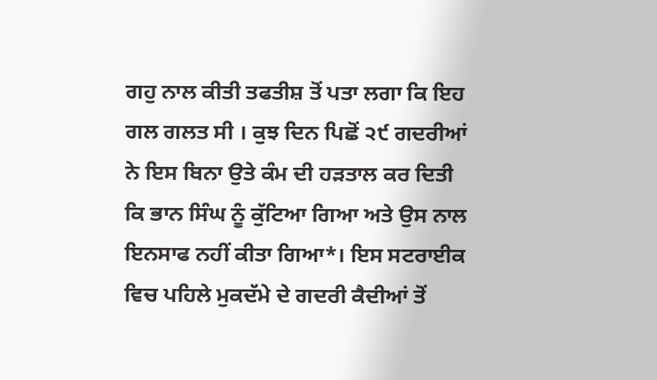ਗਹੁ ਨਾਲ ਕੀਤੀ ਤਫਤੀਸ਼ ਤੋਂ ਪਤਾ ਲਗਾ ਕਿ ਇਹ ਗਲ ਗਲਤ ਸੀ । ਕੁਝ ਦਿਨ ਪਿਛੋਂ ੨੯ ਗਦਰੀਆਂ ਨੇ ਇਸ ਬਿਨਾ ਉਤੇ ਕੰਮ ਦੀ ਹੜਤਾਲ ਕਰ ਦਿਤੀ ਕਿ ਭਾਨ ਸਿੰਘ ਨੂੰ ਕੁੱਟਿਆ ਗਿਆ ਅਤੇ ਉਸ ਨਾਲ ਇਨਸਾਫ ਨਹੀਂ ਕੀਤਾ ਗਿਆ*। ਇਸ ਸਟਰਾਈਕ ਵਿਚ ਪਹਿਲੇ ਮੁਕਦੱਮੇ ਦੇ ਗਦਰੀ ਕੈਦੀਆਂ ਤੋਂ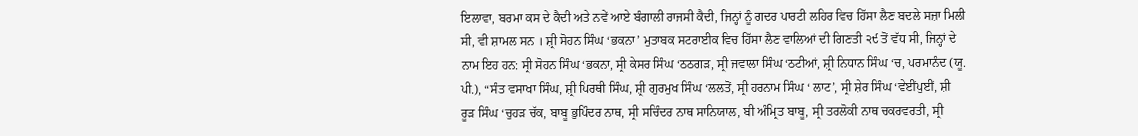ਇਲਾਵਾ, ਬਰਮਾ ਕਸ ਦੇ ਕੈਦੀ ਅਤੇ ਨਵੇਂ ਆਏ ਬੰਗਾਲੀ ਰਾਜਸੀ ਕੈਦੀ, ਜਿਨ੍ਹਾਂ ਨੂੰ ਗਦਰ ਪਾਰਟੀ ਲਹਿਰ ਵਿਚ ਹਿੱਸਾ ਲੈਣ ਬਦਲੇ ਸਜ਼ਾ ਮਿਲੀ ਸੀ, ਵੀ ਸ਼ਾਮਲ ਸਨ । ਸ਼੍ਰੀ ਸੋਹਨ ਸਿੰਘ ‘ਭਕਨਾ’ ਮੁਤਾਬਕ ਸਟਰਾਈਕ ਵਿਚ ਹਿੱਸਾ ਲੈਣ ਵਾਲਿਆਂ ਦੀ ਗਿਣਤੀ ੨੯ ਤੋਂ ਵੱਧ ਸੀ, ਜਿਨ੍ਹਾਂ ਦੇ ਨਾਮ ਇਹ ਹਨ: ਸ੍ਰੀ ਸੋਹਨ ਸਿੰਘ ‘ਭਕਨਾ, ਸ੍ਰੀ ਕੇਸਰ ਸਿੰਘ ‘ਠਠਗੜ, ਸ੍ਰੀ ਜਵਾਲਾ ਸਿੰਘ ‘ਠਟੀਆਂ, ਸ਼੍ਰੀ ਨਿਧਾਨ ਸਿੰਘ ‘ਚ, ਪਰਮਾਨੰਦ (ਯੂ. ਪੀ.), “ਸੰਤ ਵਸਾਖਾ ਸਿੰਘ, ਸ਼੍ਰੀ ਪਿਰਥੀ ਸਿੰਘ, ਸ਼੍ਰੀ ਗੁਰਮੁਖ ਸਿੰਘ ‘ਲਲਤੋਂ, ਸ੍ਰੀ ਹਰਨਾਮ ਸਿੰਘ ‘ ਲਾਟ’, ਸ੍ਰੀ ਸ਼ੇਰ ਸਿੰਘ ‘ਵੇਈਂਪੁਈਂ, ਸ਼ੀ ਰੂੜ ਸਿੰਘ ‘ਚੁਹੜ ਚੱਕ, ਬਾਬੂ ਭੁਪਿੰਦਰ ਨਾਥ, ਸ੍ਰੀ ਸਚਿੰਦਰ ਨਾਥ ਸਾਨਿਯਾਲ, ਬੀ ਅੰਮ੍ਰਿਤ ਬਾਬੂ, ਸ੍ਰੀ ਤਰਲੋਕੀ ਨਾਥ ਚਕਰਵਰਤੀ, ਸ੍ਰੀ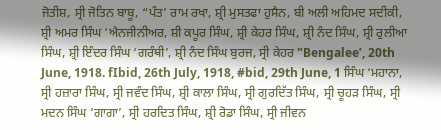ਜੋਤੀਸ਼, ਸ੍ਰੀ ਜੋਤਿਨ ਬਾਬੂ, “ਪੰਤ’ ਰਾਮ ਰਖਾ, ਸ਼੍ਰੀ ਮੁਸਤਫਾ ਹੁਸੈਨ, ਬੀ ਅਲੀ ਅਹਿਮਦ ਸਦੀਕੀ, ਸ਼੍ਰੀ ਅਮਰ ਸਿੰਘ ‘ਐਨਜੀਨੀਅਰ, ਸ਼ੀ ਕਪੂਰ ਸਿੰਘ, ਸ਼੍ਰੀ ਕੇਹਰ ਸਿੰਘ, ਸ਼੍ਰੀ ਨੰਦ ਸਿੰਘ, ਸ਼੍ਰੀ ਰੁਲੀਆ ਸਿੰਘ, ਸ਼੍ਰੀ ਇੰਦਰ ਸਿੰਘ ‘ਗਰੰਥੀ’, ਸ਼੍ਰੀ ਨੰਦ ਸਿੰਘ ਬੁਰਜ, ਸ੍ਰੀ ਕੇਹਰ "Bengalee’, 20th June, 1918. fIbid, 26th July, 1918, #bid, 29th June, 1 ਸਿੰਘ ‘ਮਹਾਨਾ, ਸ੍ਰੀ ਹਜ਼ਾਰਾ ਸਿੰਘ, ਸ੍ਰੀ ਜਵੰਦ ਸਿੰਘ, ਸ਼੍ਰੀ ਕਾਲਾ ਸਿੰਘ, ਸ੍ਰੀ ਗੁਰਦਿੱਤ ਸਿੰਘ, ਸ੍ਰੀ ਚੂਹੜ ਸਿੰਘ, ਸ੍ਰੀ ਮਦਨ ਸਿੰਘ ‘ਗਾਗਾ’, ਸ੍ਰੀ ਹਰਦਿਤ ਸਿੰਘ, ਸ਼੍ਰੀ ਰੋਡਾ ਸਿੰਘ, ਸ੍ਰੀ ਜੀਵਨ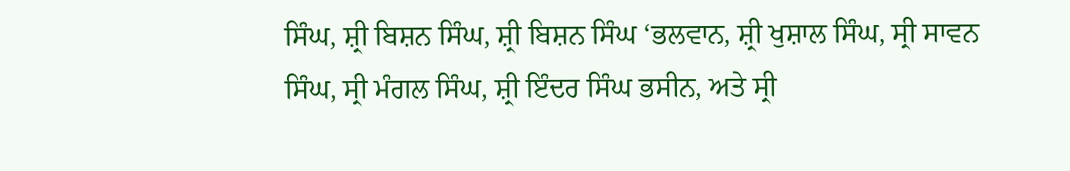ਸਿੰਘ, ਸ਼੍ਰੀ ਬਿਸ਼ਨ ਸਿੰਘ, ਸ਼੍ਰੀ ਬਿਸ਼ਨ ਸਿੰਘ ‘ਭਲਵਾਨ, ਸ਼੍ਰੀ ਖੁਸ਼ਾਲ ਸਿੰਘ, ਸ੍ਰੀ ਸਾਵਨ ਸਿੰਘ, ਸ੍ਰੀ ਮੰਗਲ ਸਿੰਘ, ਸ਼੍ਰੀ ਇੰਦਰ ਸਿੰਘ ਭਸੀਨ, ਅਤੇ ਸ੍ਰੀ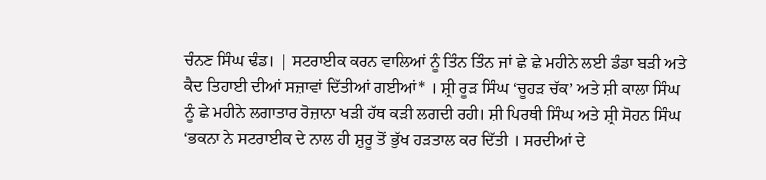ਚੰਨਣ ਸਿੰਘ ਢੰਡ। | ਸਟਰਾਈਕ ਕਰਨ ਵਾਲਿਆਂ ਨੂੰ ਤਿੰਨ ਤਿੰਨ ਜਾਂ ਛੇ ਛੇ ਮਹੀਨੇ ਲਈ ਡੰਡਾ ਬੜੀ ਅਤੇ ਕੈਦ ਤਿਹਾਈ ਦੀਆਂ ਸਜ਼ਾਵਾਂ ਦਿੱਤੀਆਂ ਗਈਆਂ* । ਸ਼੍ਰੀ ਰੂੜ ਸਿੰਘ ‘ਚੂਹੜ ਚੱਕ’ ਅਤੇ ਸ਼ੀ ਕਾਲਾ ਸਿੰਘ ਨੂੰ ਛੇ ਮਹੀਨੇ ਲਗਾਤਾਰ ਰੋਜ਼ਾਨਾ ਖੜੀ ਹੱਥ ਕੜੀ ਲਗਦੀ ਰਹੀ। ਸ਼ੀ ਪਿਰਥੀ ਸਿੰਘ ਅਤੇ ਸ਼੍ਰੀ ਸੋਹਨ ਸਿੰਘ ‘ਭਕਨਾ ਨੇ ਸਟਰਾਈਕ ਦੇ ਨਾਲ ਹੀ ਸ਼ੁਰੂ ਤੋਂ ਭੁੱਖ ਹੜਤਾਲ ਕਰ ਦਿੱਤੀ । ਸਰਦੀਆਂ ਦੇ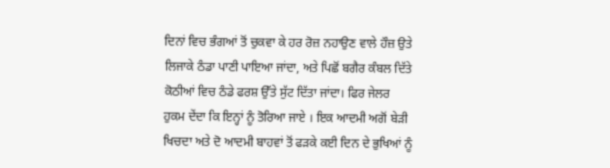ਦਿਨਾਂ ਵਿਚ ਭੰਗਆਂ ਤੋਂ ਚੁਕਵਾ ਕੇ ਹਰ ਰੋਜ਼ ਨਹਾਉਣ ਵਾਲੇ ਹੌਜ਼ ਉਤੇ ਲਿਜਾਕੇ ਠੰਡਾ ਪਾਣੀ ਪਾਇਆ ਜਾਂਦਾ, ਅਤੇ ਪਿਛੋਂ ਬਗੈਰ ਕੰਬਲ ਦਿੱਤੇ ਕੋਠੀਆਂ ਵਿਚ ਠੰਡੇ ਫਰਸ਼ ਉੱਤੇ ਸੁੱਟ ਦਿੱਤਾ ਜਾਂਦਾ। ਫਿਰ ਜੇਲਰ ਹੁਕਮ ਦੇਂਦਾ ਕਿ ਇਨ੍ਹਾਂ ਨੂੰ ਤੋਰਿਆ ਜਾਏ । ਇਕ ਆਦਮੀ ਅਗੋਂ ਬੇੜੀ ਖਿਚਦਾ ਅਤੇ ਦੋ ਆਦਮੀ ਬਾਹਵਾਂ ਤੋਂ ਫੜਕੇ ਕਈ ਦਿਨ ਦੇ ਭੁਖਿਆਂ ਨੂੰ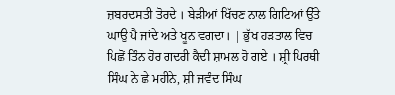ਜ਼ਬਰਦਸਤੀ ਤੋਰਦੇ । ਬੇੜੀਆਂ ਖਿੱਚਣ ਨਾਲ ਗਿਟਿਆਂ ਉੱਤੇ ਘਾਉ ਪੈ ਜਾਂਦੇ ਅਤੇ ਖੂਨ ਵਗਦਾ। | ਭੁੱਖ ਹੜਤਾਲ ਵਿਚ ਪਿਛੋਂ ਤਿੰਨ ਹੋਰ ਗਦਰੀ ਕੈਦੀ ਸ਼ਾਮਲ ਹੋ ਗਏ । ਸ਼੍ਰੀ ਪਿਰਥੀ ਸਿੰਘ ਨੇ ਛੇ ਮਹੀਨੇ, ਸ਼ੀ ਜਵੰਦ ਸਿੰਘ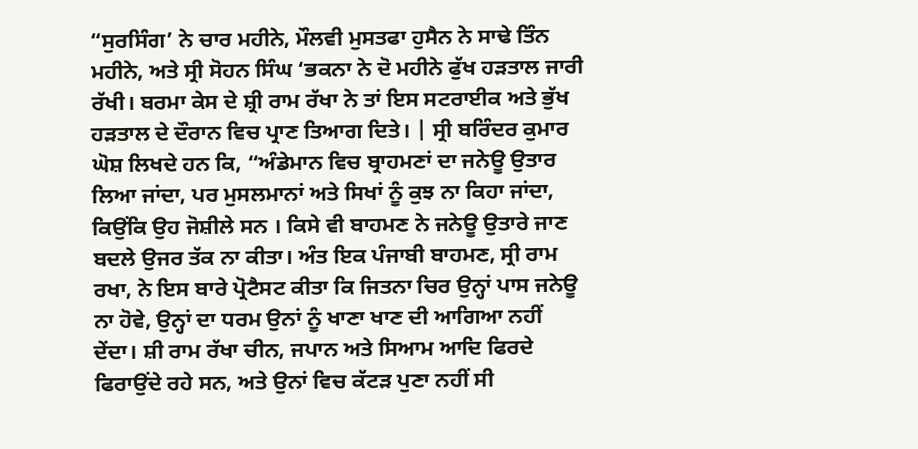“ਸੁਰਸਿੰਗ’ ਨੇ ਚਾਰ ਮਹੀਨੇ, ਮੌਲਵੀ ਮੁਸਤਫਾ ਹੁਸੈਨ ਨੇ ਸਾਢੇ ਤਿੰਨ ਮਹੀਨੇ, ਅਤੇ ਸ੍ਰੀ ਸੋਹਨ ਸਿੰਘ ‘ਭਕਨਾ ਨੇ ਦੋ ਮਹੀਨੇ ਫੁੱਖ ਹੜਤਾਲ ਜਾਰੀ ਰੱਖੀ। ਬਰਮਾ ਕੇਸ ਦੇ ਸ਼੍ਰੀ ਰਾਮ ਰੱਖਾ ਨੇ ਤਾਂ ਇਸ ਸਟਰਾਈਕ ਅਤੇ ਭੁੱਖ ਹੜਤਾਲ ਦੇ ਦੌਰਾਨ ਵਿਚ ਪ੍ਰਾਣ ਤਿਆਗ ਦਿਤੇ। | ਸ੍ਰੀ ਬਰਿੰਦਰ ਕੁਮਾਰ ਘੋਸ਼ ਲਿਖਦੇ ਹਨ ਕਿ, “ਅੰਡੇਮਾਨ ਵਿਚ ਬ੍ਰਾਹਮਣਾਂ ਦਾ ਜਨੇਊ ਉਤਾਰ ਲਿਆ ਜਾਂਦਾ, ਪਰ ਮੁਸਲਮਾਨਾਂ ਅਤੇ ਸਿਖਾਂ ਨੂੰ ਕੁਝ ਨਾ ਕਿਹਾ ਜਾਂਦਾ, ਕਿਉਂਕਿ ਉਹ ਜੋਸ਼ੀਲੇ ਸਨ । ਕਿਸੇ ਵੀ ਬਾਹਮਣ ਨੇ ਜਨੇਊ ਉਤਾਰੇ ਜਾਣ ਬਦਲੇ ਉਜਰ ਤੱਕ ਨਾ ਕੀਤਾ। ਅੰਤ ਇਕ ਪੰਜਾਬੀ ਬਾਹਮਣ, ਸ੍ਰੀ ਰਾਮ ਰਖਾ, ਨੇ ਇਸ ਬਾਰੇ ਪ੍ਰੋਟੈਸਟ ਕੀਤਾ ਕਿ ਜਿਤਨਾ ਚਿਰ ਉਨ੍ਹਾਂ ਪਾਸ ਜਨੇਊ ਨਾ ਹੋਵੇ, ਉਨ੍ਹਾਂ ਦਾ ਧਰਮ ਉਨਾਂ ਨੂੰ ਖਾਣਾ ਖਾਣ ਦੀ ਆਗਿਆ ਨਹੀਂ ਦੇਂਦਾ। ਸ਼ੀ ਰਾਮ ਰੱਖਾ ਚੀਨ, ਜਪਾਨ ਅਤੇ ਸਿਆਮ ਆਦਿ ਫਿਰਦੇ ਫਿਰਾਉਂਦੇ ਰਹੇ ਸਨ, ਅਤੇ ਉਨਾਂ ਵਿਚ ਕੱਟੜ ਪੁਣਾ ਨਹੀਂ ਸੀ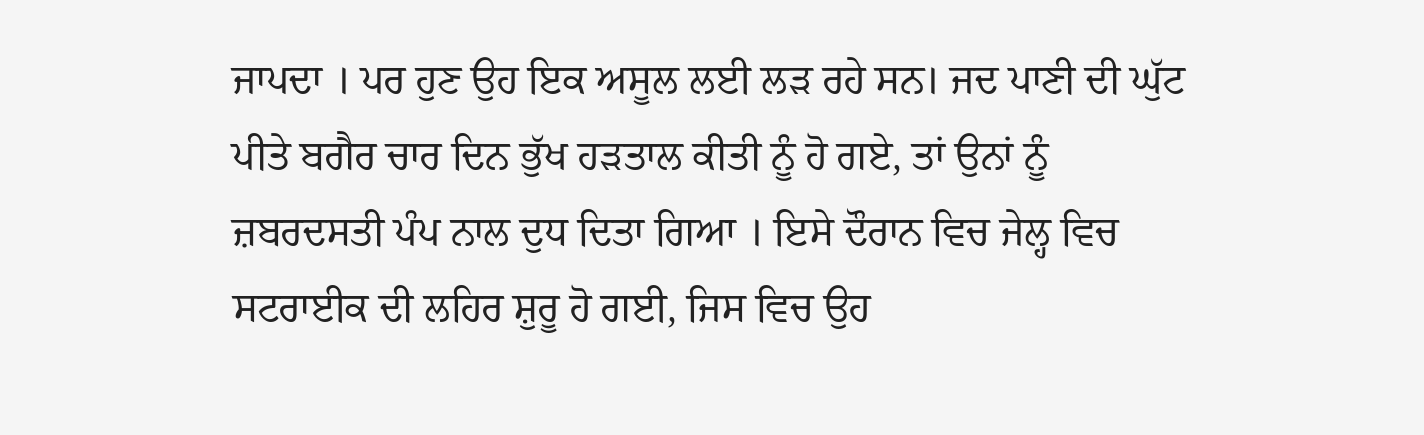ਜਾਪਦਾ । ਪਰ ਹੁਣ ਉਹ ਇਕ ਅਸੂਲ ਲਈ ਲੜ ਰਹੇ ਸਨ। ਜਦ ਪਾਣੀ ਦੀ ਘੁੱਟ ਪੀਤੇ ਬਗੈਰ ਚਾਰ ਦਿਨ ਭੁੱਖ ਹੜਤਾਲ ਕੀਤੀ ਨੂੰ ਹੋ ਗਏ, ਤਾਂ ਉਨਾਂ ਨੂੰ ਜ਼ਬਰਦਸਤੀ ਪੰਪ ਨਾਲ ਦੁਧ ਦਿਤਾ ਗਿਆ । ਇਸੇ ਦੌਰਾਨ ਵਿਚ ਜੇਲ੍ਹ ਵਿਚ ਸਟਰਾਈਕ ਦੀ ਲਹਿਰ ਸ਼ੁਰੂ ਹੋ ਗਈ, ਜਿਸ ਵਿਚ ਉਹ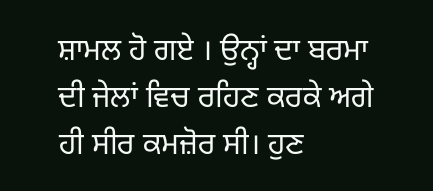ਸ਼ਾਮਲ ਹੋ ਗਏ । ਉਨ੍ਹਾਂ ਦਾ ਬਰਮਾ ਦੀ ਜੇਲਾਂ ਵਿਚ ਰਹਿਣ ਕਰਕੇ ਅਗੇ ਹੀ ਸੀਰ ਕਮਜ਼ੋਰ ਸੀ। ਹੁਣ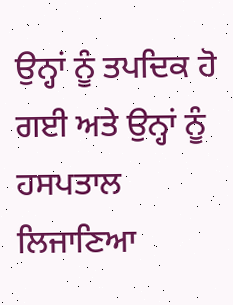ਉਨ੍ਹਾਂ ਨੂੰ ਤਪਦਿਕ ਹੋ ਗਈ ਅਤੇ ਉਨ੍ਹਾਂ ਨੂੰ ਹਸਪਤਾਲ ਲਿਜਾਣਿਆ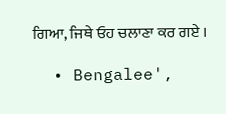ਗਿਆ, ਜਿਥੇ ਓਹ ਚਲਾਣਾ ਕਰ ਗਏ ।

  • Bengalee',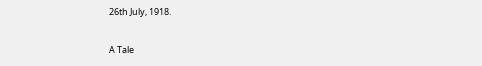26th July, 1918.

A Tale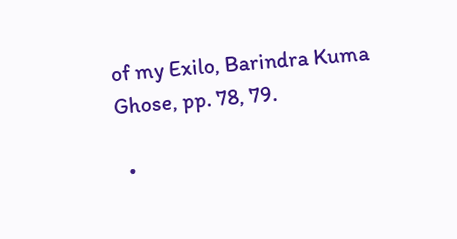of my Exilo, Barindra Kuma Ghose, pp. 78, 79.

  •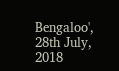Bengaloo', 28th July, 2018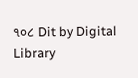૧૦૮ Dit by Digital Library